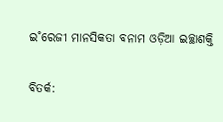ଇ˚ରେଜୀ ମାନସିକତା ବନାମ ଓଡ଼ିଆ ଇଚ୍ଛାଶକ୍ତି

ବିତର୍କ: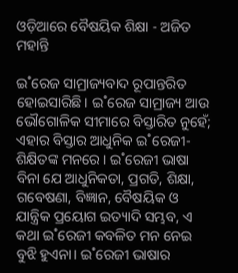ଓଡ଼ିଆରେ ବୈଷୟିକ ଶିକ୍ଷା - ଅଜିତ ମହାନ୍ତି

ଇ˚ରେଜ ସାମ୍ରାଜ୍ୟବାଦ ରୂପାନ୍ତରିତ ହୋଇସାରିଛି। ଇ˚ରେଜ ସାମ୍ରାଜ୍ୟ ଆଉ ଭୌଗୋଳିକ ସୀମାରେ ବିସ୍ତାରିତ ନୁହେଁ; ଏହାର ବିସ୍ତାର ଆଧୁନିକ ଇ˚ରେଜୀ-ଶିକ୍ଷିତଙ୍କ ମନରେ। ଇ˚ରେଜୀ ଭାଷା ବିନା ଯେ ଆଧୁନିକତା, ପ୍ରଗତି, ଶିକ୍ଷା, ଗବେଷଣା, ବିଜ୍ଞାନ, ବୈଷୟିକ ଓ ଯାନ୍ତ୍ରିକ ପ୍ରୟୋଗ ଇତ୍ୟାଦି ସମ୍ଭବ, ଏ କଥା ଇ˚ରେଜୀ କବଳିତ ମନ ନେଇ ବୁଝି ହୁଏନା। ଇ˚ରେଜୀ ଭାଷାର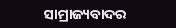ସାମ୍ରାଜ୍ୟବାଦର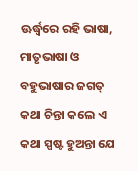ଊର୍ଦ୍ଧ୍ବରେ ରହି ଭାଷା, ମାତୃଭାଷା ଓ ବହୁଭାଷାର ଜଗତ୍‌ କଥା ଚିନ୍ତା କଲେ ଏ କଥା ସ୍ପଷ୍ଟ ହୁଅନ୍ତା ଯେ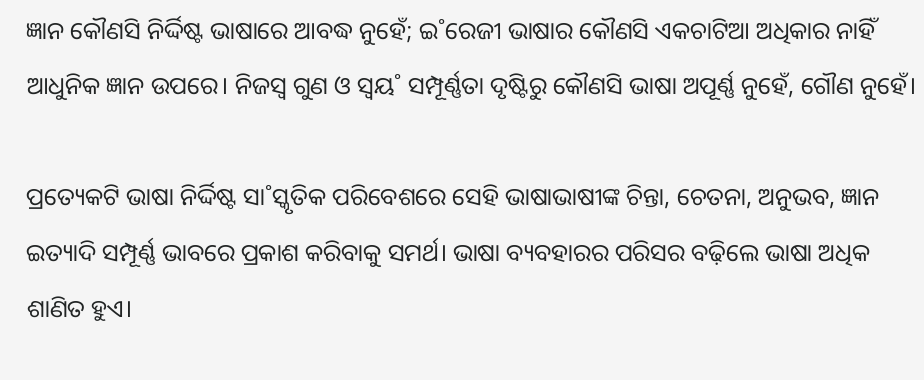ଜ୍ଞାନ କୌଣସି ନିର୍ଦ୍ଦିଷ୍ଟ ଭାଷାରେ ଆବଦ୍ଧ ନୁହେଁ; ଇ˚ରେଜୀ ଭାଷାର କୌଣସି ଏକଚାଟିଆ ଅଧିକାର ନାହିଁ ଆଧୁନିକ ଜ୍ଞାନ ଉପରେ। ନିଜସ୍ବ ଗୁଣ ଓ ସ୍ବୟ˚ ସମ୍ପୂର୍ଣ୍ଣତା ଦୃଷ୍ଟିରୁ କୌଣସି ଭାଷା ଅପୂର୍ଣ୍ଣ ନୁହେଁ, ଗୌଣ ନୁହେଁ।

ପ୍ରତ୍ୟେକଟି ଭାଷା ନିର୍ଦ୍ଦିଷ୍ଟ ସା˚ସ୍କୃତିକ ପରିବେଶରେ ସେହି ଭାଷାଭାଷୀଙ୍କ ଚିନ୍ତା, ଚେତନା, ଅନୁଭବ, ଜ୍ଞାନ ଇତ୍ୟାଦି ସମ୍ପୂର୍ଣ୍ଣ ଭାବରେ ପ୍ରକାଶ କରିବାକୁ ସମର୍ଥ। ଭାଷା ବ୍ୟବହାରର ପରିସର ବଢ଼ିଲେ ଭାଷା ଅଧିକ ଶାଣିତ ହୁଏ।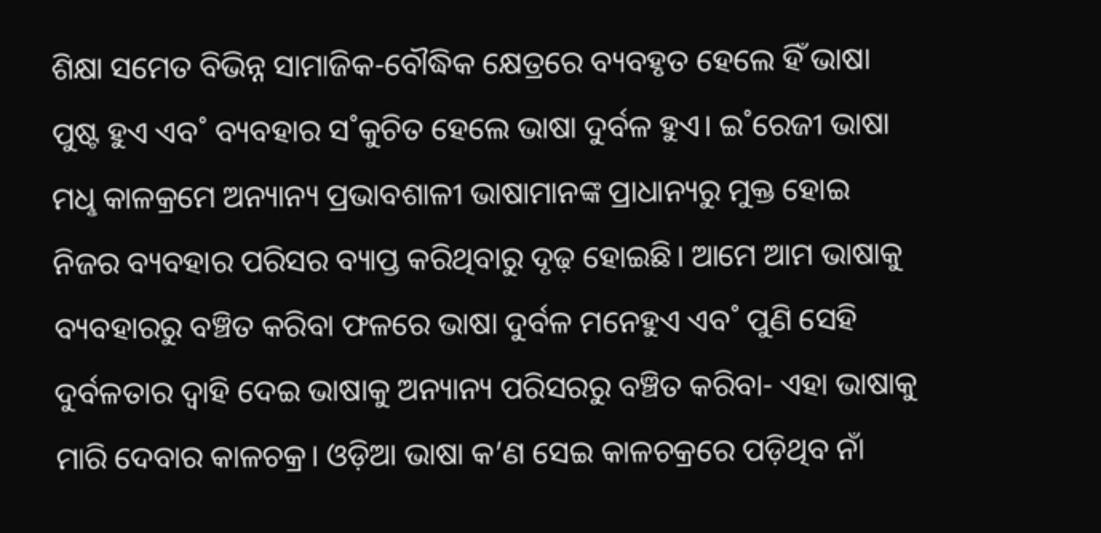ଶିକ୍ଷା ସମେତ ବିଭିନ୍ନ ସାମାଜିକ-ବୌଦ୍ଧିକ କ୍ଷେତ୍ରରେ ବ୍ୟବହୃତ ହେଲେ ହିଁ ଭାଷା ପୁଷ୍ଟ ହୁଏ ଏବ˚ ବ୍ୟବହାର ସ˚କୁଚିତ ହେଲେ ଭାଷା ଦୁର୍ବଳ ହୁଏ। ଇ˚ରେଜୀ ଭାଷା ମଧୢ କାଳକ୍ରମେ ଅନ୍ୟାନ୍ୟ ପ୍ରଭାବଶାଳୀ ଭାଷାମାନଙ୍କ ପ୍ରାଧାନ୍ୟରୁ ମୁକ୍ତ ହୋଇ ନିଜର ବ୍ୟବହାର ପରିସର ବ୍ୟାପ୍ତ କରିଥିବାରୁ ଦୃଢ଼ ହୋଇଛି। ଆମେ ଆମ ଭାଷାକୁ ବ୍ୟବହାରରୁ ବଞ୍ଚିତ କରିବା ଫଳରେ ଭାଷା ଦୁର୍ବଳ ମନେହୁଏ ଏବ˚ ପୁଣି ସେହି ଦୁର୍ବଳତାର ଦ୍ବାହି ଦେଇ ଭାଷାକୁ ଅନ୍ୟାନ୍ୟ ପରିସରରୁ ବଞ୍ଚିତ କରିବା- ଏହା ଭାଷାକୁ ମାରି ଦେବାର କାଳଚକ୍ର। ଓଡ଼ିଆ ଭାଷା କ’ଣ ସେଇ କାଳଚକ୍ରରେ ପଡ଼ିଥିବ ନାଁ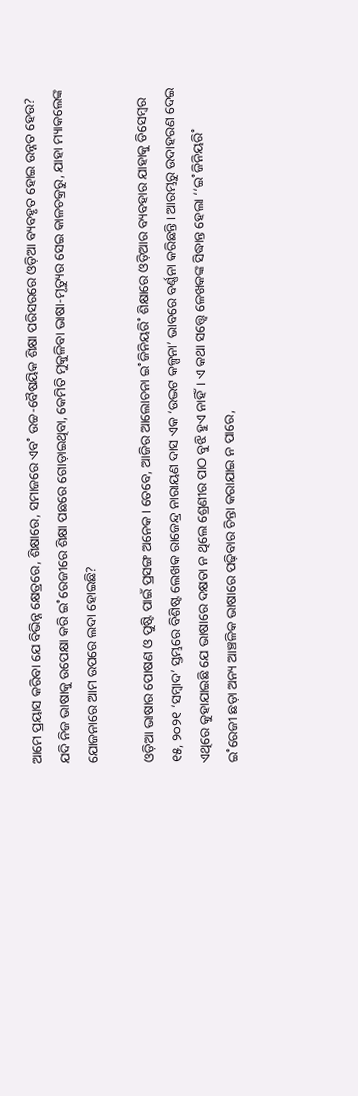ଆମେ ପ୍ରୟାସ କରିବା ଯେ ବିଭିନ୍ନ କ୍ଷେତ୍ରରେ, ଶିକ୍ଷାରେ, ସମାଜରେ ଏବ˚ ଉଚ୍ଚ-ବୈଷୟିକ ଶିକ୍ଷା ପରିସରରେ ଓଡ଼ିଆ ବ୍ୟବହୃତ ହୋଇ ଉନ୍ନତ ହେଉ? ଯଦି ନିଜ ଭାଷାକୁ ଉପେକ୍ଷା କରି ଇ˚ରେଜୀରେ ଶିକ୍ଷା ପଛରେ ଗୋଡ଼ାଇଥିବା, କେମିତି ମୁକୁଳିବା ଭାଷା-ମୃତ୍ୟୁର ସେଇ କାଳଚକ୍ରରୁ, ଯାହା ମ୍ୟାକଲେଙ୍କ ଯୋଜନାରେ ଆମ ଉପରେ ଲଦା ହୋଇଛି?

ଓଡ଼ିଆ ଭାଷାର ପୋଷଣ ଓ ପୁଷ୍ଟି ପାଇଁ ପ୍ରସଙ୍ଗ ଅନେକ। ତେବେ, ଆଜିର ଆଲୋଚନା ଇ˚ଜିନିୟରି˚ ଶିକ୍ଷାରେ ଓଡ଼ିଆର ବ୍ୟବହାର ଯାହାକୁ ଡିସେମ୍ବର ୧୫, ୨୦୨୧ ‘ସମ୍ବାଦ’ ସ୍ତମ୍ଭରେ ବିଶିଷ୍ଟ ଲେଖକ ରାଜେନ୍ଦ୍ର ନାରାୟଣ ଦାସ ଏକ ‘ଉଦ୍ଭଟ କଳ୍ପନା’ ଭାବରେ ବର୍ଣ୍ଣନା କରିଛନ୍ତି। ଆରମ୍ଭରୁ ଉଦାହରଣ ଦେଇ ଏଥିରେ କୁହାଯାଇଛି ଯେ ଭାଷାରେ ଦକ୍ଷତା ନ ଥିଲେ ଶ୍ରେଣୀର ପାଠ ବୁଝି ହୁଏ ନାହିଁ। ଏ କଥା ସତ୍ତ୍ବେ ଳେଖକଙ୍କ ସିଦ୍ଧାନ୍ତ ହେଲା ‘‘ଇ˚ଜିନିୟରି˚ ଇ˚ରେଜୀ ଛଡ଼ା ଅନ୍ୟ ଆଞ୍ଚଳିକ ଭାଷାରେ ପଢ଼ିବାର ଚିନ୍ତା କରାଯାଇ ନ ପାରେ,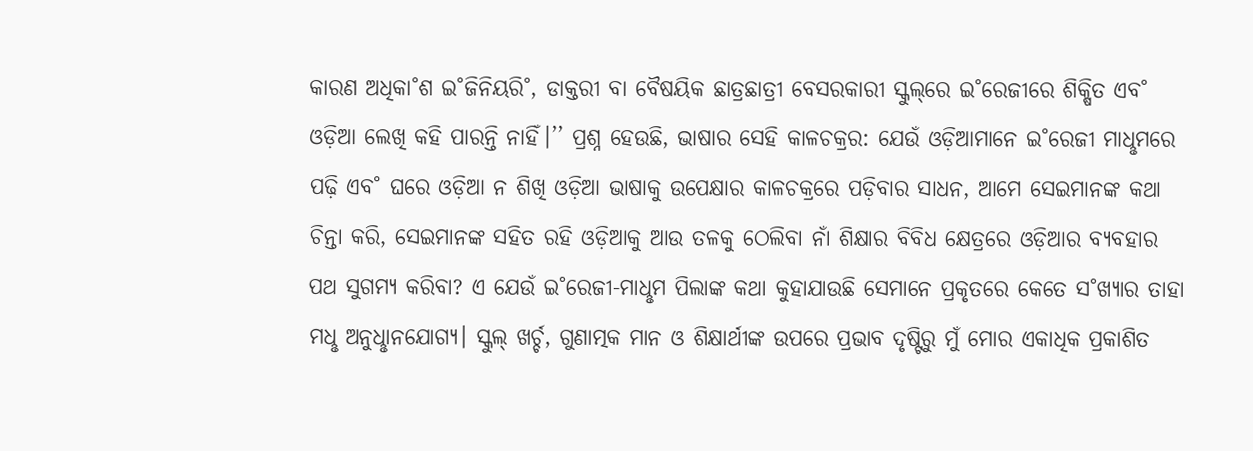କାରଣ ଅଧିକା˚ଶ ଇ˚ଜିନିୟରି˚, ଡାକ୍ତରୀ ବା ବୈଷୟିକ ଛାତ୍ରଛାତ୍ରୀ ବେସରକାରୀ ସ୍କୁଲ୍‌ରେ ଇ˚ରେଜୀରେ ଶିକ୍ଷିତ ଏବ˚ ଓଡ଼ିଆ ଲେଖି କହି ପାରନ୍ତି ନାହିଁ।’’ ପ୍ରଶ୍ନ ହେଉଛି, ଭାଷାର ସେହି କାଳଚକ୍ରର: ଯେଉଁ ଓଡ଼ିଆମାନେ ଇ˚ରେଜୀ ମାଧୢମରେ ପଢ଼ି ଏବ˚ ଘରେ ଓଡ଼ିଆ ନ ଶିଖି ଓଡ଼ିଆ ଭାଷାକୁ ଉପେକ୍ଷାର କାଳଚକ୍ରରେ ପଡ଼ିବାର ସାଧନ, ଆମେ ସେଇମାନଙ୍କ କଥା ଚିନ୍ତା କରି, ସେଇମାନଙ୍କ ସହିତ ରହି ଓଡ଼ିଆକୁ ଆଉ ତଳକୁ ଠେଲିବା ନାଁ ଶିକ୍ଷାର ବିବିଧ କ୍ଷେତ୍ରରେ ଓଡ଼ିଆର ବ୍ୟବହାର ପଥ ସୁଗମ୍ୟ କରିବା? ଏ ଯେଉଁ ଇ˚ରେଜୀ-ମାଧୢମ ପିଲାଙ୍କ କଥା କୁହାଯାଉଛି ସେମାନେ ପ୍ରକୃତରେ କେତେ ସ˚ଖ୍ୟାର ତାହା ମଧୢ ଅନୁଧୢାନଯୋଗ୍ୟ। ସ୍କୁଲ୍‌ ଖର୍ଚ୍ଚ, ଗୁଣାତ୍ମକ ମାନ ଓ ଶିକ୍ଷାର୍ଥୀଙ୍କ ଉପରେ ପ୍ରଭାବ ଦୃଷ୍ଟିରୁ ମୁଁ ମୋର ଏକାଧିକ ପ୍ରକାଶିତ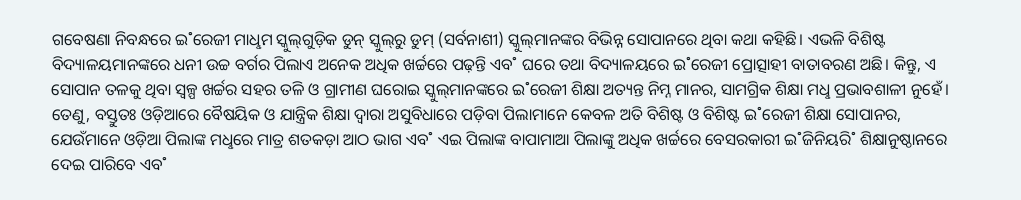ଗବେଷଣା ନିବନ୍ଧରେ ଇ˚ରେଜୀ ମାଧୢମ ସ୍କୁଲ୍‌ଗୁଡ଼ିକ ଡୁନ୍‌ ସ୍କୁଲ୍‌ରୁ ଡୁମ୍‌ (ସର୍ବନାଶୀ) ସ୍କୁଲ୍‌ମାନଙ୍କର ବିଭିନ୍ନ ସୋପାନରେ ଥିବା କଥା କହିଛି। ଏଭଳି ବିଶିଷ୍ଟ ବିଦ୍ୟାଳୟମାନଙ୍କରେ ଧନୀ ଉଚ୍ଚ ବର୍ଗର ପିଲାଏ ଅନେକ ଅଧିକ ଖର୍ଚ୍ଚରେ ପଢ଼ନ୍ତି ଏବ˚ ଘରେ ତଥା ବିଦ୍ୟାଳୟରେ ଇ˚ରେଜୀ ପ୍ରୋତ୍ସାହୀ ବାତାବରଣ ଅଛି। କିନ୍ତୁ, ଏ ସୋପାନ ତଳକୁ ଥିବା ସ୍ବଳ୍ପ ଖର୍ଚ୍ଚର ସହର ତଳି ଓ ଗ୍ରାମୀଣ ଘରୋଇ ସ୍କୁଲ୍‌ମାନଙ୍କରେ ଇ˚ରେଜୀ ଶିକ୍ଷା ଅତ୍ୟନ୍ତ ନିମ୍ନ ମାନର, ସାମଗ୍ରିକ ଶିକ୍ଷା ମଧୢ ପ୍ରଭାବଶାଳୀ ନୁହେଁ। ତେଣୁ, ବସ୍ତୁତଃ ଓଡ଼ିଆରେ ବୈଷୟିକ ଓ ଯାନ୍ତ୍ରିକ ଶିକ୍ଷା ଦ୍ବାରା ଅସୁବିଧାରେ ପଡ଼ିବା ପିଲାମାନେ କେବଳ ଅତି ବିଶିଷ୍ଟ ଓ ବିଶିଷ୍ଟ ଇ˚ରେଜୀ ଶିକ୍ଷା ସୋପାନର, ଯେଉଁମାନେ ଓଡ଼ିଆ ପିଲାଙ୍କ ମଧୢରେ ମାତ୍ର ଶତକଡ଼ା ଆଠ ଭାଗ ଏବ˚ ଏଇ ପିଲାଙ୍କ ବାପାମାଆ ପିଲାଙ୍କୁ ଅଧିକ ଖର୍ଚ୍ଚରେ ବେସରକାରୀ ଇ˚ଜିନିୟରି˚ ଶିକ୍ଷାନୁଷ୍ଠାନରେ ଦେଇ ପାରିବେ ଏବ˚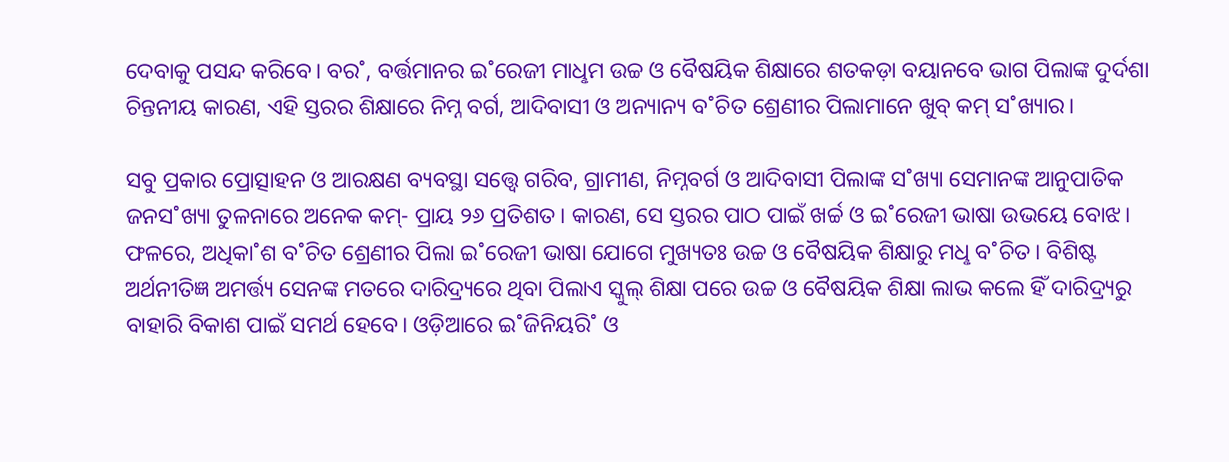ଦେବାକୁ ପସନ୍ଦ କରିବେ। ବର˚, ବର୍ତ୍ତମାନର ଇ˚ରେଜୀ ମାଧୢମ ଉଚ୍ଚ ଓ ବୈଷୟିକ ଶିକ୍ଷାରେ ଶତକଡ଼ା ବୟାନବେ ଭାଗ ପିଲାଙ୍କ ଦୁର୍ଦଶା ଚିନ୍ତନୀୟ କାରଣ, ଏହି ସ୍ତରର ଶିକ୍ଷାରେ ନିମ୍ନ ବର୍ଗ, ଆଦିବାସୀ ଓ ଅନ୍ୟାନ୍ୟ ବ˚ଚିତ ଶ୍ରେଣୀର ପିଲାମାନେ ଖୁବ୍‌ କମ୍‌ ସ˚ଖ୍ୟାର।

ସବୁ ପ୍ରକାର ପ୍ରୋତ୍ସାହନ ଓ ଆରକ୍ଷଣ ବ୍ୟବସ୍ଥା ସତ୍ତ୍ବେ ଗରିବ, ଗ୍ରାମୀଣ, ନିମ୍ନବର୍ଗ ଓ ଆଦିବାସୀ ପିଲାଙ୍କ ସ˚ଖ୍ୟା ସେମାନଙ୍କ ଆନୁପାତିକ ଜନସ˚ଖ୍ୟା ତୁଳନାରେ ଅନେକ କମ୍‌- ପ୍ରାୟ ୨୬ ପ୍ରତିଶତ। କାରଣ, ସେ ସ୍ତରର ପାଠ ପାଇଁ ଖର୍ଚ୍ଚ ଓ ଇ˚ରେଜୀ ଭାଷା ଉଭୟେ ବୋଝ। ଫଳରେ, ଅଧିକା˚ଶ ବ˚ଚିତ ଶ୍ରେଣୀର ପିଲା ଇ˚ରେଜୀ ଭାଷା ଯୋଗେ ମୁଖ୍ୟତଃ ଉଚ୍ଚ ଓ ବୈଷୟିକ ଶିକ୍ଷାରୁ ମଧୢ ବ˚ଚିତ। ବିଶିଷ୍ଟ ଅର୍ଥନୀତିଜ୍ଞ ଅମର୍ତ୍ତ୍ୟ ସେନଙ୍କ ମତରେ ଦାରିଦ୍ର୍ୟରେ ଥିବା ପିଲାଏ ସ୍କୁଲ୍‌ ଶିକ୍ଷା ପରେ ଉଚ୍ଚ ଓ ବୈଷୟିକ ଶିକ୍ଷା ଲାଭ କଲେ ହିଁ ଦାରିଦ୍ର୍ୟରୁ ବାହାରି ବିକାଶ ପାଇଁ ସମର୍ଥ ହେବେ। ଓଡ଼ିଆରେ ଇ˚ଜିନିୟରି˚ ଓ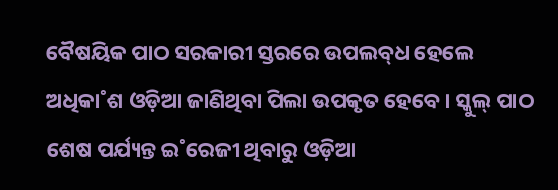ବୈଷୟିକ ପାଠ ସରକାରୀ ସ୍ତରରେ ଉପଲବ୍‌ଧ ହେଲେ ଅଧିକା˚ଶ ଓଡ଼ିଆ ଜାଣିଥିବା ପିଲା ଉପକୃତ ହେବେ। ସ୍କୁଲ୍‌ ପାଠ ଶେଷ ପର୍ଯ୍ୟନ୍ତ ଇ˚ରେଜୀ ଥିବାରୁ ଓଡ଼ିଆ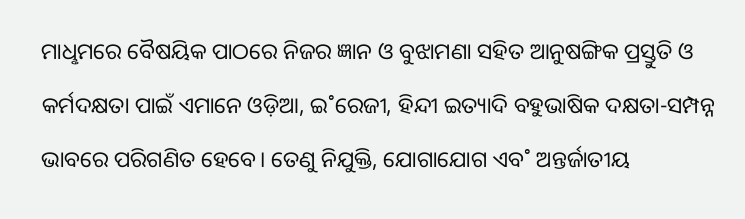ମାଧୢମରେ ବୈଷୟିକ ପାଠରେ ନିଜର ଜ୍ଞାନ ଓ ବୁଝାମଣା ସହିତ ଆନୁଷଙ୍ଗିକ ପ୍ରସ୍ତୁତି ଓ କର୍ମଦକ୍ଷତା ପାଇଁ ଏମାନେ ଓଡ଼ିଆ, ଇ˚ରେଜୀ, ହିନ୍ଦୀ ଇତ୍ୟାଦି ବହୁଭାଷିକ ଦକ୍ଷତା-ସମ୍ପନ୍ନ ଭାବରେ ପରିଗଣିତ ହେବେ। ତେଣୁ ନିଯୁକ୍ତି, ଯୋଗାଯୋଗ ଏବ˚ ଅନ୍ତର୍ଜାତୀୟ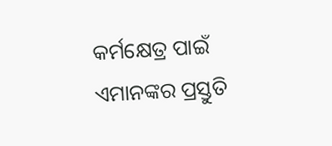କର୍ମକ୍ଷେତ୍ର ପାଇଁ ଏମାନଙ୍କର ପ୍ରସ୍ତୁତି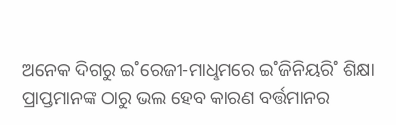ଅନେକ ଦିଗରୁ ଇ˚ରେଜୀ-ମାଧୢମରେ ଇ˚ଜିନିୟରି˚ ଶିକ୍ଷା ପ୍ରାପ୍ତମାନଙ୍କ ଠାରୁ ଭଲ ହେବ କାରଣ ବର୍ତ୍ତମାନର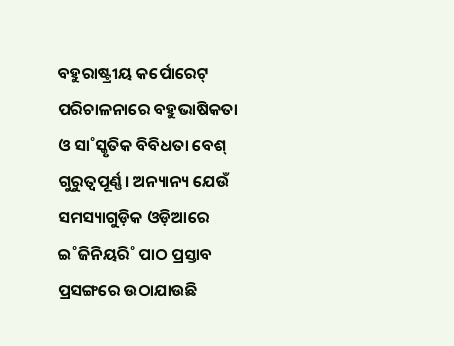ବହୁରାଷ୍ଟ୍ରୀୟ କର୍ପୋରେଟ୍‌ ପରିଚାଳନାରେ ବହୁଭାଷିକତା ଓ ସା˚ସ୍କୃତିକ ବିବିଧତା ବେଶ୍‌ ଗୁରୁତ୍ବପୂର୍ଣ୍ଣ। ଅନ୍ୟାନ୍ୟ ଯେଉଁ ସମସ୍ୟାଗୁଡ଼ିକ ଓଡ଼ିଆରେ ଇ˚ଜିନିୟରି˚ ପାଠ ପ୍ରସ୍ତାବ ପ୍ରସଙ୍ଗରେ ଉଠାଯାଉଛି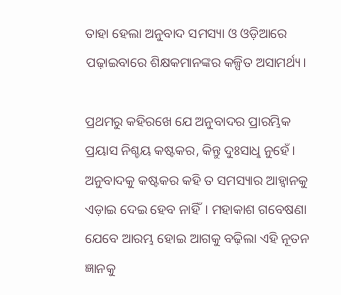ତାହା ହେଲା ଅନୁବାଦ ସମସ୍ୟା ଓ ଓଡ଼ିଆରେ ପଢ଼ାଇବାରେ ଶିକ୍ଷକମାନଙ୍କର କଳ୍ପିତ ଅସାମର୍ଥ୍ୟ।

ପ୍ରଥମରୁ କହିରଖେ ଯେ ଅନୁବାଦର ପ୍ରାରମ୍ଭିକ ପ୍ରୟାସ ନିଶ୍ଚୟ କଷ୍ଟକର, କିନ୍ତୁ ଦୁଃସାଧୢ ନୁହେଁ। ଅନୁବାଦକୁ କଷ୍ଟକର କହି ତ ସମସ୍ୟାର ଆହ୍ବାନକୁ ଏଡ଼ାଇ ଦେଇ ହେବ ନାହିଁ। ମହାକାଶ ଗବେଷଣା ଯେବେ ଆରମ୍ଭ ହୋଇ ଆଗକୁ ବଢ଼ିଲା ଏହି ନୂତନ ଜ୍ଞାନକୁ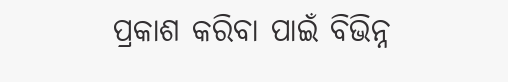ପ୍ରକାଶ କରିବା ପାଇଁ ବିଭିନ୍ନ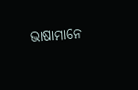ଭାଷାମାନେ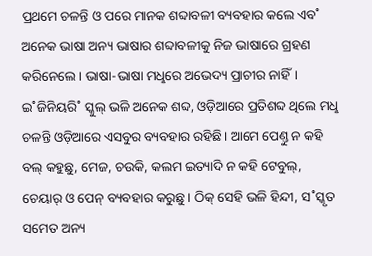ପ୍ରଥମେ ଚଳନ୍ତି ଓ ପରେ ମାନକ ଶବ୍ଦାବଳୀ ବ୍ୟବହାର କଲେ ଏବ˚ ଅନେକ ଭାଷା ଅନ୍ୟ ଭାଷାର ଶବ୍ଦାବଳୀକୁ ନିଜ ଭାଷାରେ ଗ୍ରହଣ କରିନେଲେ। ଭାଷା-ଭାଷା ମଧୢରେ ଅଭେଦ୍ୟ ପ୍ରାଚୀର ନାହିଁ। ଇ˚ଜିନିୟରି˚ ସ୍କୁଲ୍‌ ଭଳି ଅନେକ ଶବ୍ଦ, ଓଡ଼ିଆରେ ପ୍ରତିଶବ୍ଦ ଥିଲେ ମଧୢ ଚଳନ୍ତି ଓଡ଼ିଆରେ ଏସବୁର ବ୍ୟବହାର ରହିଛି। ଆମେ ପେଣ୍ତୁ ନ କହି ବଲ୍‌ କହୁଛୁ, ମେଜ, ଚଉକି, କଲମ ଇତ୍ୟାଦି ନ କହି ଟେବୁଲ୍‌, ଚେୟାର୍‌ ଓ ପେନ୍‌ ବ୍ୟବହାର କରୁଛୁ। ଠିକ୍‌ ସେହି ଭଳି ହିନ୍ଦୀ, ସ˚ସ୍କୃତ ସମେତ ଅନ୍ୟ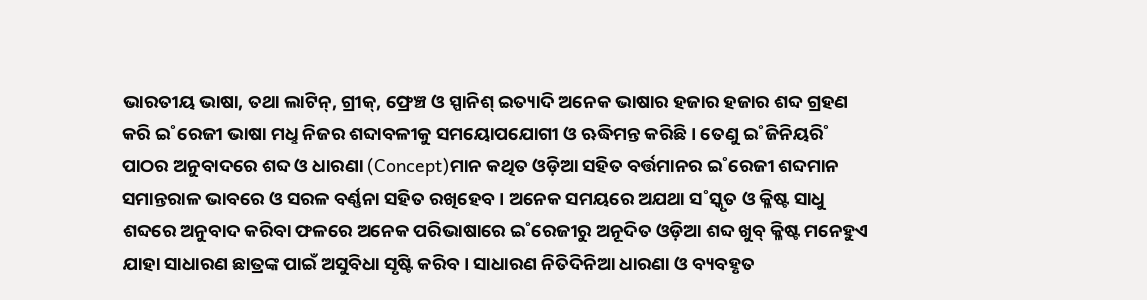ଭାରତୀୟ ଭାଷା, ତଥା ଲାଟିନ୍‌, ଗ୍ରୀକ୍‌, ଫ୍ରେଞ୍ଚ ଓ ସ୍ପାନିଶ୍‌ ଇତ୍ୟାଦି ଅନେକ ଭାଷାର ହଜାର ହଜାର ଶବ୍ଦ ଗ୍ରହଣ କରି ଇ˚ରେଜୀ ଭାଷା ମଧୢ ନିଜର ଶବ୍ଦାବଳୀକୁ ସମୟୋପଯୋଗୀ ଓ ଋଦ୍ଧିମନ୍ତ କରିଛି। ତେଣୁ ଇ˚ଜିନିୟରି˚ ପାଠର ଅନୁବାଦରେ ଶବ୍ଦ ଓ ଧାରଣା (Concept)ମାନ କଥିତ ଓଡ଼ିଆ ସହିତ ବର୍ତ୍ତମାନର ଇ˚ରେଜୀ ଶବ୍ଦମାନ ସମାନ୍ତରାଳ ଭାବରେ ଓ ସରଳ ବର୍ଣ୍ଣନା ସହିତ ରଖିହେବ। ଅନେକ ସମୟରେ ଅଯଥା ସ˚ସ୍କୃତ ଓ କ୍ଳିଷ୍ଟ ସାଧୁ ଶବ୍ଦରେ ଅନୁବାଦ କରିବା ଫଳରେ ଅନେକ ପରିଭାଷାରେ ଇ˚ରେଜୀରୁ ଅନୂଦିତ ଓଡ଼ିଆ ଶବ୍ଦ ଖୁବ୍‌ କ୍ଳିଷ୍ଟ ମନେହୁଏ ଯାହା ସାଧାରଣ ଛାତ୍ରଙ୍କ ପାଇଁ ଅସୁବିଧା ସୃଷ୍ଟି କରିବ। ସାଧାରଣ ନିତିଦିନିଆ ଧାରଣା ଓ ବ୍ୟବହୃତ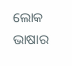ଲୋକ ଭାଷାର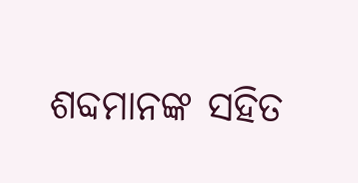ଶବ୍ଦମାନଙ୍କ ସହିତ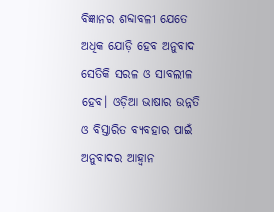ବିଜ୍ଞାନର ଶବ୍ଦାବଳୀ ଯେତେ ଅଧିକ ଯୋଡ଼ି ହେବ ଅନୁବାଦ ସେତିକି ସରଳ ଓ ସାବଲୀଳ ହେବ। ଓଡ଼ିଆ ଭାଷାର ଉନ୍ନତି ଓ ବିସ୍ତାରିତ ବ୍ୟବହାର ପାଇଁ ଅନୁବାଦର ଆହ୍ବାନ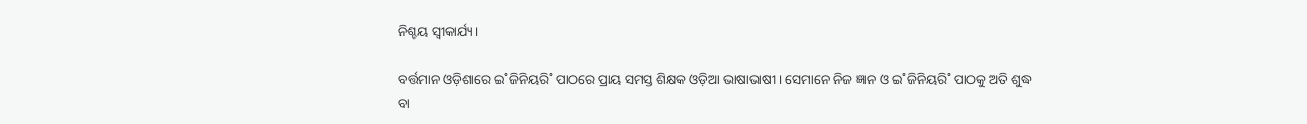ନିଶ୍ଚୟ ସ୍ବୀକାର୍ଯ୍ୟ।

ବର୍ତ୍ତମାନ ଓଡ଼ିଶାରେ ଇ˚ଜିନିୟରି˚ ପାଠରେ ପ୍ରାୟ ସମସ୍ତ ଶିକ୍ଷକ ଓଡ଼ିଆ ଭାଷାଭାଷୀ। ସେମାନେ ନିଜ ଜ୍ଞାନ ଓ ଇ˚ଜିନିୟରି˚ ପାଠକୁ ଅତି ଶୁଦ୍ଧ ବା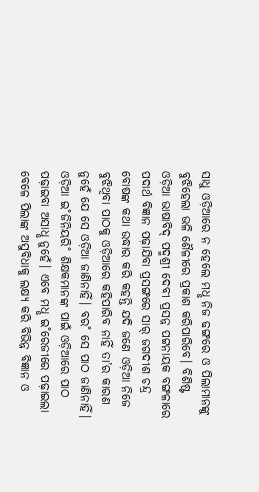ସାଧୁ ଓଡ଼ିଆରେ ନ ହେଲେ ମଧୢ ନିଜ ଢଙ୍ଗରେ ଓ ପିଲାମାନଙ୍କୁ ବୁଝିହେଲା ଭଳି ଶୈଳୀରେ ପ୍ରକାଶ କରିପାରିବେ। ବିଶିଷ୍ଟ ଓଡ଼ିଆ ଭାଷାବିଦ୍‌ ପଦ୍ମଶ୍ରୀ ଦେବୀ ପ୍ରସନ୍ନ ପଟ୍ଟନାୟକ ବଙ୍ଗଳାରେ ପଦାର୍ଥ ବିଜ୍ଞାନ ପଢ଼ାଯିବା ପ୍ରସଙ୍ଗରେ ସାର୍‌ ଜଗଦୀଶ ଚନ୍ଦ୍ର ବୋଷଙ୍କ କଥା ଉଦ୍ଧାର କରି କହନ୍ତି ଯଦି ଜଣେ ଓଡ଼ିଆ ନିଜେ ବୁଝିଥିବା ପାଠକୁ ଓଡ଼ିଆରେ କହିପାରିବ ନାହିଁ ତା’ର କାରଣ ନୁହେଁ ଯେ ସେ ଓଡ଼ିଆ ଜାଣିନାହିଁ। ବର˚ ସେ ପାଠ ଜାଣିନାହିଁ। ଓଡ଼ିଆ ଇ˚ଜିନିୟରି˚ ଶିକ୍ଷକମାନଙ୍କ ପାଇଁ ଓଡ଼ିଆରେ ପାଠ ପଢ଼ାଇବା ଅସାଧୢ ନୁହେଁ। ଏବେ ମଧୢ ଇ˚ରେଜୀରେ ପଢ଼ାଇଲା ବେଳେ ପିଲାଙ୍କ ଅସୁବିଧାକୁ ଲକ୍ଷ୍ୟ କରି ବିଭିନ୍ନ ବିଜ୍ଞାନ ଓ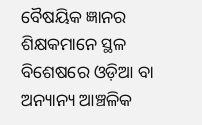ବୈଷୟିକ ଜ୍ଞାନର ଶିକ୍ଷକମାନେ ସ୍ଥଳ ବିଶେଷରେ ଓଡ଼ିଆ ବା ଅନ୍ୟାନ୍ୟ ଆଞ୍ଚଳିକ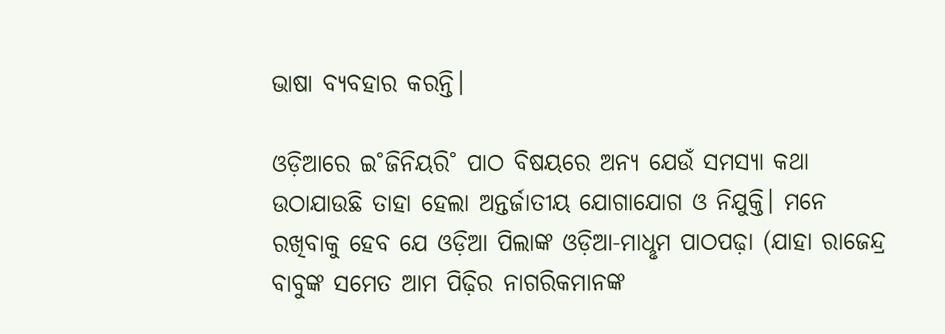ଭାଷା ବ୍ୟବହାର କରନ୍ତି।

ଓଡ଼ିଆରେ ଇ˚ଜିନିୟରି˚ ପାଠ ବିଷୟରେ ଅନ୍ୟ ଯେଉଁ ସମସ୍ୟା କଥା ଉଠାଯାଉଛି ତାହା ହେଲା ଅନ୍ତର୍ଜାତୀୟ ଯୋଗାଯୋଗ ଓ ନିଯୁକ୍ତି। ମନେ ରଖିବାକୁ ହେବ ଯେ ଓଡ଼ିଆ ପିଲାଙ୍କ ଓଡ଼ିଆ-ମାଧୢମ ପାଠପଢ଼ା (ଯାହା ରାଜେନ୍ଦ୍ର ବାବୁଙ୍କ ସମେତ ଆମ ପିଢ଼ିର ନାଗରିକମାନଙ୍କ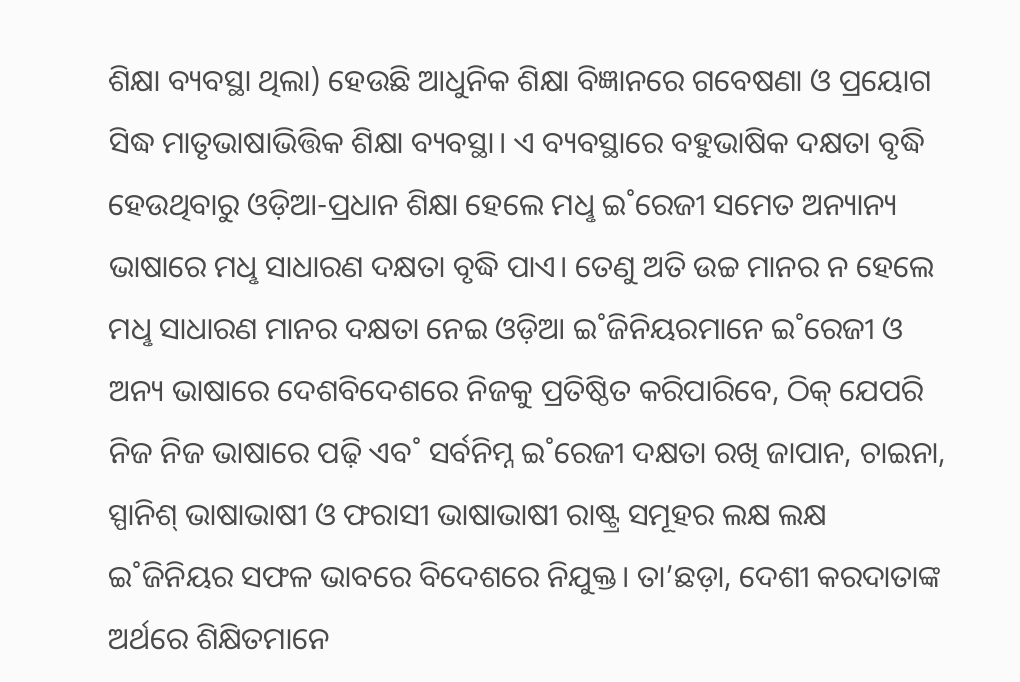ଶିକ୍ଷା ବ୍ୟବସ୍ଥା ଥିଲା) ହେଉଛି ଆଧୁନିକ ଶିକ୍ଷା ବିଜ୍ଞାନରେ ଗବେଷଣା ଓ ପ୍ରୟୋଗ ସିଦ୍ଧ ମାତୃଭାଷାଭିତ୍ତିକ ଶିକ୍ଷା ବ୍ୟବସ୍ଥା। ଏ ବ୍ୟବସ୍ଥାରେ ବହୁଭାଷିକ ଦକ୍ଷତା ବୃଦ୍ଧି ହେଉଥିବାରୁ ଓଡ଼ିଆ-ପ୍ରଧାନ ଶିକ୍ଷା ହେଲେ ମଧୢ ଇ˚ରେଜୀ ସମେତ ଅନ୍ୟାନ୍ୟ ଭାଷାରେ ମଧୢ ସାଧାରଣ ଦକ୍ଷତା ବୃଦ୍ଧି ପାଏ। ତେଣୁ ଅତି ଉଚ୍ଚ ମାନର ନ ହେଲେ ମଧୢ ସାଧାରଣ ମାନର ଦକ୍ଷତା ନେଇ ଓଡ଼ିଆ ଇ˚ଜିନିୟରମାନେ ଇ˚ରେଜୀ ଓ ଅନ୍ୟ ଭାଷାରେ ଦେଶବିଦେଶରେ ନିଜକୁ ପ୍ରତିଷ୍ଠିତ କରିପାରିବେ, ଠିକ୍‌ ଯେପରି ନିଜ ନିଜ ଭାଷାରେ ପଢ଼ି ଏବ˚ ସର୍ବନିମ୍ନ ଇ˚ରେଜୀ ଦକ୍ଷତା ରଖି ଜାପାନ, ଚାଇନା, ସ୍ପାନିଶ୍‌ ଭାଷାଭାଷୀ ଓ ଫରାସୀ ଭାଷାଭାଷୀ ରାଷ୍ଟ୍ର ସମୂହର ଲକ୍ଷ ଲକ୍ଷ ଇ˚ଜିନିୟର ସଫଳ ଭାବରେ ବିଦେଶରେ ନିଯୁକ୍ତ। ତା’ଛଡ଼ା, ଦେଶୀ କରଦାତାଙ୍କ ଅର୍ଥରେ ଶିକ୍ଷିତମାନେ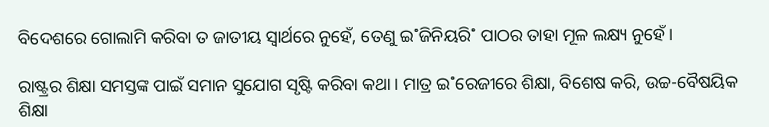ବିଦେଶରେ ଗୋଲାମି କରିବା ତ ଜାତୀୟ ସ୍ବାର୍ଥରେ ନୁହେଁ, ତେଣୁ ଇ˚ଜିନିୟରି˚ ପାଠର ତାହା ମୂଳ ଲକ୍ଷ୍ୟ ନୁହେଁ।

ରାଷ୍ଟ୍ରର ଶିକ୍ଷା ସମସ୍ତଙ୍କ ପାଇଁ ସମାନ ସୁଯୋଗ ସୃଷ୍ଟି କରିବା କଥା। ମାତ୍ର ଇ˚ରେଜୀରେ ଶିକ୍ଷା, ବିଶେଷ କରି, ଉଚ୍ଚ-ବୈଷୟିକ ଶିକ୍ଷା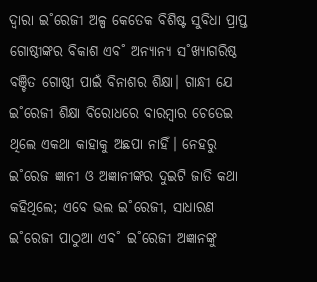ଦ୍ବାରା ଇ˚ରେଜୀ ଅଳ୍ପ କେତେକ ବିଶିଷ୍ଟ ସୁବିଧା ପ୍ରାପ୍ତ ଗୋଷ୍ଠୀଙ୍କର ବିକାଶ ଏବ˚ ଅନ୍ୟାନ୍ୟ ସ˚ଖ୍ୟାଗରିଷ୍ଠ ବଞ୍ଚିତ ଗୋଷ୍ଠୀ ପାଇଁ ବିନାଶର ଶିକ୍ଷା। ଗାନ୍ଧୀ ଯେ ଇ˚ରେଜୀ ଶିକ୍ଷା ବିରୋଧରେ ବାରମ୍ବାର ଚେତେଇ ଥିଲେ ଏକଥା କାହାକୁ ଅଛପା ନାହିଁ। ନେହରୁ ଇ˚ରେଜ ଜ୍ଞାନୀ ଓ ଅଜ୍ଞାନୀଙ୍କର ଦୁଇଟି ଜାତି କଥା କହିଥିଲେ; ଏବେ ଭଲ ଇ˚ରେଜୀ, ସାଧାରଣ ଇ˚ରେଜୀ ପାଠୁଆ ଏବ˚ ଇ˚ରେଜୀ ଅଜ୍ଞାନଙ୍କୁ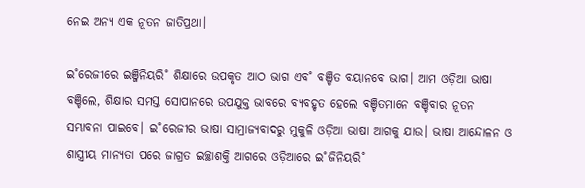ନେଇ ଅନ୍ୟ ଏକ ନୂତନ ଜାତିପ୍ରଥା।

ଇ˚ରେଜୀରେ ଇଞ୍ଜିନିୟରି˚ ଶିକ୍ଷାରେ ଉପକୃତ ଆଠ ଭାଗ ଏବ˚ ବଞ୍ଚିତ ବୟାନବେ ଭାଗ। ଆମ ଓଡ଼ିଆ ଭାଷା ବଞ୍ଚିଲେ, ଶିକ୍ଷାର ସମସ୍ତ ସୋପାନରେ ଉପଯୁକ୍ତ ଭାବରେ ବ୍ୟବହୃତ ହେଲେ ବଞ୍ଚିତମାନେ ବଞ୍ଚିବାର ନୂତନ ସମ୍ଭାବନା ପାଇବେ। ଇ˚ରେଜୀର ଭାଷା ସାମ୍ରାଜ୍ୟବାଦରୁ ମୁକୁଳି ଓଡ଼ିଆ ଭାଷା ଆଗକୁ ଯାଉ। ଭାଷା ଆନ୍ଦୋଳନ ଓ ଶାସ୍ତ୍ରୀୟ ମାନ୍ୟତା ପରେ ଜାଗ୍ରତ ଇଚ୍ଛାଶକ୍ତି ଆଗରେ ଓଡ଼ିଆରେ ଇ˚ଜିନିୟରି˚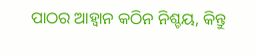ପାଠର ଆହ୍ବାନ କଠିନ ନିଶ୍ଚୟ, କିନ୍ତୁ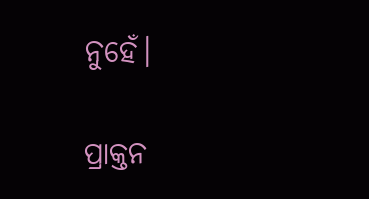ନୁହେଁ।

ପ୍ରାକ୍ତନ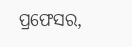ପ୍ରଫେସର,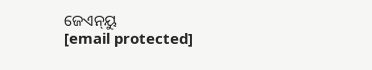ଜେଏନ୍‌ୟୁ
[email protected]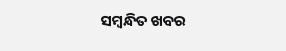ସମ୍ବନ୍ଧିତ ଖବର